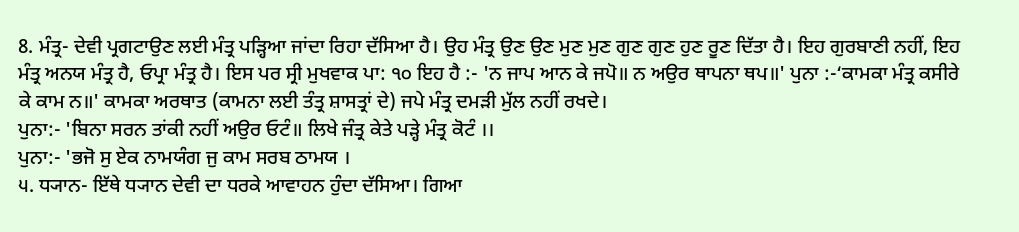8. ਮੰਤ੍ਰ- ਦੇਵੀ ਪ੍ਰਗਟਾਉਣ ਲਈ ਮੰਤ੍ਰ ਪੜ੍ਹਿਆ ਜਾਂਦਾ ਰਿਹਾ ਦੱਸਿਆ ਹੈ। ਉਹ ਮੰਤ੍ਰ ਉਣ ਉਣ ਮੁਣ ਮੁਣ ਗੁਣ ਗੁਣ ਹੁਣ ਰੂਣ ਦਿੱਤਾ ਹੈ। ਇਹ ਗੁਰਬਾਣੀ ਨਹੀਂ, ਇਹ ਮੰਤ੍ਰ ਅਨਯ ਮੰਤ੍ਰ ਹੈ, ਓਪ੍ਰਾ ਮੰਤ੍ਰ ਹੈ। ਇਸ ਪਰ ਸ੍ਰੀ ਮੁਖਵਾਕ ਪਾ: ੧੦ ਇਹ ਹੈ :- 'ਨ ਜਾਪ ਆਨ ਕੇ ਜਪੋ॥ ਨ ਅਉਰ ਥਾਪਨਾ ਥਪ॥' ਪੁਨਾ :-‘ਕਾਮਕਾ ਮੰਤ੍ਰ ਕਸੀਰੇ ਕੇ ਕਾਮ ਨ॥' ਕਾਮਕਾ ਅਰਥਾਤ (ਕਾਮਨਾ ਲਈ ਤੰਤ੍ਰ ਸ਼ਾਸਤ੍ਰਾਂ ਦੇ) ਜਪੇ ਮੰਤ੍ਰ ਦਮੜੀ ਮੁੱਲ ਨਹੀਂ ਰਖਦੇ।
ਪੁਨਾ:- 'ਬਿਨਾ ਸਰਨ ਤਾਂਕੀ ਨਹੀਂ ਅਉਰ ਓਟੰ॥ ਲਿਖੇ ਜੰਤ੍ਰ ਕੇਤੇ ਪੜ੍ਹੇ ਮੰਤ੍ਰ ਕੋਟੰ ।।
ਪੁਨਾ:- 'ਭਜੋ ਸੁ ਏਕ ਨਾਮਯੰਗ ਜੁ ਕਾਮ ਸਰਬ ਠਾਮਯ ।
੫. ਧ੍ਯਾਨ- ਇੱਥੇ ਧ੍ਯਾਨ ਦੇਵੀ ਦਾ ਧਰਕੇ ਆਵਾਹਨ ਹੁੰਦਾ ਦੱਸਿਆ। ਗਿਆ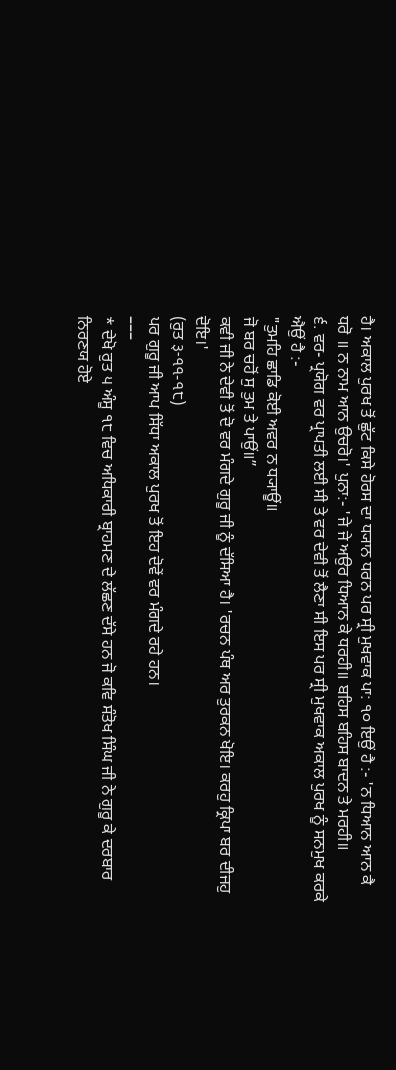ਹੈ। ਅਕਾਲ ਪੁਰਖ ਤੋਂ ਛੁੱਟ ਕਿਸੇ ਹੋਰਸ ਦਾ ਧ੍ਯਾਨ ਧਰਨ ਪਰ ਸ੍ਰੀ ਮੁਖਵਾਕ ਪਾ: ੧੦ ਇਉਂ ਹੈ :- 'ਨ ਧਿਆਨ ਆਨ ਕੈ ਧਰੋ ॥ ਨ ਨਾਮ ਆਨ ਉਚਰੋ।' ਪੁਨਾ:- 'ਜੇ ਜੇ ਅਉਰ ਧਿਆਨ ਕੇ ਧਰਹੀ॥ ਬਹਿਸ ਬਹਿਸ ਬਾਦਨ ਤੇ ਮਰਹੀ॥
੬. ਵਰ- ਪ੍ਰਯੋਗ ਵਰ ਪ੍ਰਾਪਤੀ ਲਈ ਸੀ ਤੇ ਵਰ ਦੇਵੀ ਤੋਂ ਲੈਣਾ ਸੀ ਇਸ ਪਰ ਸ੍ਰੀ ਮੁਖਵਾਕ ਅਕਾਲ ਪੁਰਖ ਨੂੰ ਸਨਮੁਖ ਕਰਕੇ ਐਉਂ ਹੈ :-
"ਤੁਮਹਿ ਛਾਡਿ ਕੋਈ ਅਵਰ ਨ ਧ੍ਯਾਊਂ॥
ਜੋ ਬਰ ਚਹੋਂ ਸੁ ਤੁਮ ਤੇ ਪਾਉਂ॥”
ਕਵੀ ਜੀ ਨੇ ਦੇਵੀ ਤੋਂ ਦੋ ਵਰ ਮੰਗਦੇ ਗੁਰੂ ਜੀ ਨੂੰ ਦੱਸਿਆ ਹੈ। 'ਰਚਨ ਪੰਥ ਅਰ ਤੁਰਕਨ ਖੋਇ। ਕਰਹੁ ਕ੍ਰਿਪਾ ਬਰ ਦੀਜਹੁ ਦੋਇ।'
(ਰੁਤ ३-৭৭-৭੮)
ਪਰ ਗੁਰੂ ਜੀ ਆਪ ਸਿੱਧਾ ਅਕਾਲ ਪੁਰਖ ਤੋਂ ਇਹ ਦੋਵੇਂ ਵਰ ਮੰਗਦੇ ਰਹੇ ਹਨ।
–––
* ਦੇਖੋ ਰੁਤ ੫ ਅੰਸੂ ੧੮ ਵਿਚ ਅਧਿਕਾਰੀ ਬ੍ਰਾਹਮਣ ਦੇ ਲੱਛਣ ਦੱਸੇ ਹਨ ਜੋ ਕਵਿ ਸੰਤੋਖ ਸਿੰਘ ਜੀ ਨੇ ਗੁਰੂ ਕੇ ਦਰਬਾਰ ਨਿਰਣਯ ਹੋਏ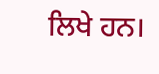ਲਿਖੇ ਹਨ।